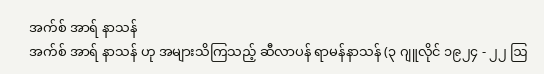အက်စ် အာရ် နာသန်
အက်စ် အာရ် နာသန် ဟု အများသိကြသည့် ဆီလာပန် ရာမန်နာသန် (၃ ဂျူလိုင် ၁၉၂၄ - ၂၂ ဩ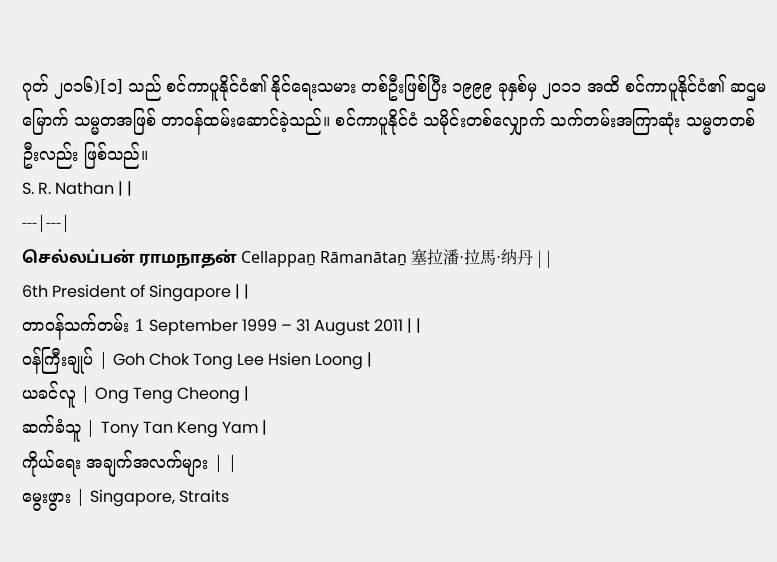ဂုတ် ၂၀၁၆)[၁] သည် စင်ကာပူနိုင်ငံ၏ နိုင်ရေးသမား တစ်ဦးဖြစ်ပြီး ၁၉၉၉ ခုနှစ်မှ ၂၀၁၁ အထိ စင်ကာပူနိုင်ငံ၏ ဆဌမမြောက် သမ္မတအဖြစ် တာဝန်ထမ်းဆောင်ခဲ့သည်။ စင်ကာပူနိုင်ငံ သမိုင်းတစ်လျှောက် သက်တမ်းအကြာဆုံး သမ္မတတစ်ဦးလည်း ဖြစ်သည်။
S. R. Nathan | |
---|---|
செல்லப்பன் ராமநாதன் Cellappaṉ Rāmanātaṉ 塞拉潘·拉馬·纳丹 | |
6th President of Singapore | |
တာဝန်သက်တမ်း 1 September 1999 – 31 August 2011 | |
ဝန်ကြီးချုပ် | Goh Chok Tong Lee Hsien Loong |
ယခင်လူ | Ong Teng Cheong |
ဆက်ခံသူ | Tony Tan Keng Yam |
ကိုယ်ရေး အချက်အလက်များ | |
မွေးဖွား | Singapore, Straits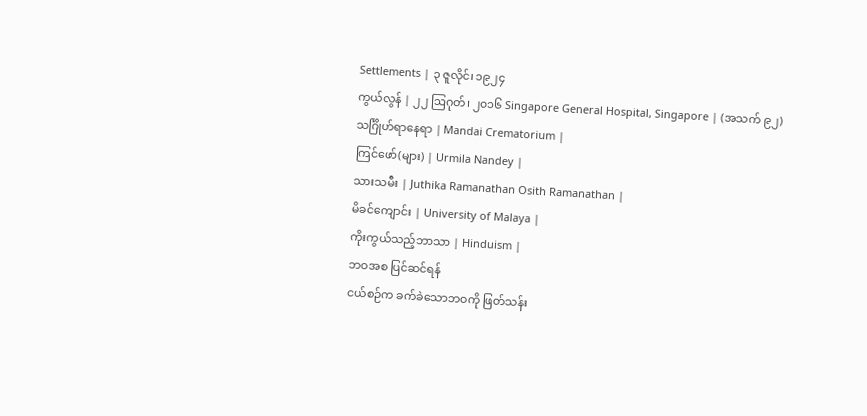Settlements | ၃ ဇူလိုင်၊ ၁၉၂၄
ကွယ်လွန် | ၂၂ ဩဂုတ်၊ ၂၀၁၆ Singapore General Hospital, Singapore | (အသက် ၉၂)
သင်္ဂြိုဟ်ရာနေရာ | Mandai Crematorium |
ကြင်ဖော်(များ) | Urmila Nandey |
သားသမီး | Juthika Ramanathan Osith Ramanathan |
မိခင်ကျောင်း | University of Malaya |
ကိုးကွယ်သည့်ဘာသာ | Hinduism |
ဘဝအစ ပြင်ဆင်ရန်
ငယ်စဉ်က ခက်ခဲသောဘဝကို ဖြတ်သန်း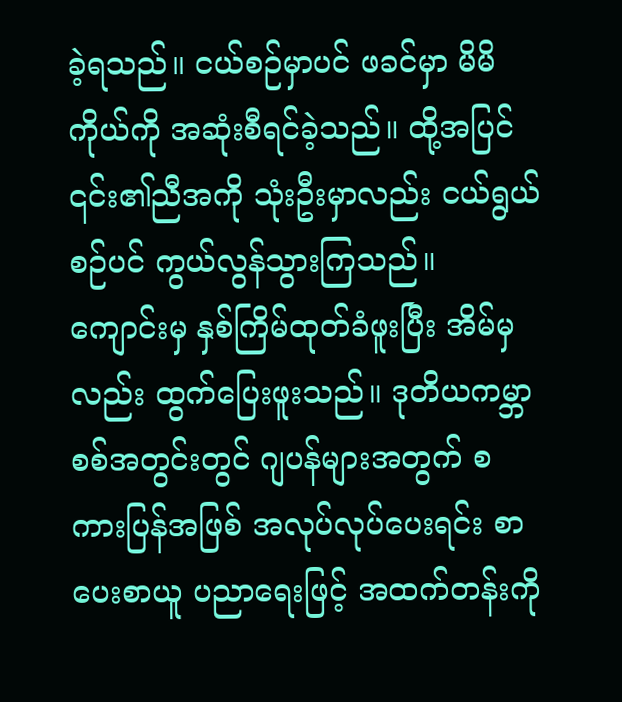ခဲ့ရသည်။ ငယ်စဉ်မှာပင် ဖခင်မှာ မိမိကိုယ်ကို အဆုံးစီရင်ခဲ့သည်။ ထို့အပြင် ၎င်း၏ညီအကို သုံးဦးမှာလည်း ငယ်ရွယ်စဉ်ပင် ကွယ်လွန်သွားကြသည်။ ကျောင်းမှ နှစ်ကြိမ်ထုတ်ခံဖူးပြီး အိမ်မှလည်း ထွက်ပြေးဖူးသည်။ ဒုတိယကမ္ဘာစစ်အတွင်းတွင် ဂျပန်များအတွက် စကားပြန်အဖြစ် အလုပ်လုပ်ပေးရင်း စာပေးစာယူ ပညာရေးဖြင့် အထက်တန်းကို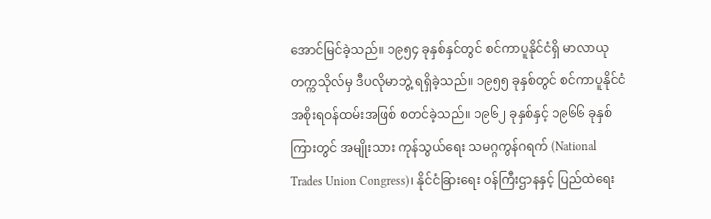အောင်မြင်ခဲ့သည်။ ၁၉၅၄ ခုနှစ်နှင်တွင် စင်ကာပူနိုင်ငံရှိ မာလာယုတက္ကသိုလ်မှ ဒီပလိုမာဘွဲ့ ရရှိခဲ့သည်။ ၁၉၅၅ ခုနှစ်တွင် စင်ကာပူနိုင်ငံ အစိုးရဝန်ထမ်းအဖြစ် စတင်ခဲ့သည်။ ၁၉၆၂ ခုနှစ်နှင့် ၁၉၆၆ ခုနှစ်ကြားတွင် အမျိုးသား ကုန်သွယ်ရေး သမဂ္ဂကွန်ဂရက် (National Trades Union Congress)၊ နိုင်ငံခြားရေး ဝန်ကြီးဌာနနှင့် ပြည်ထဲရေး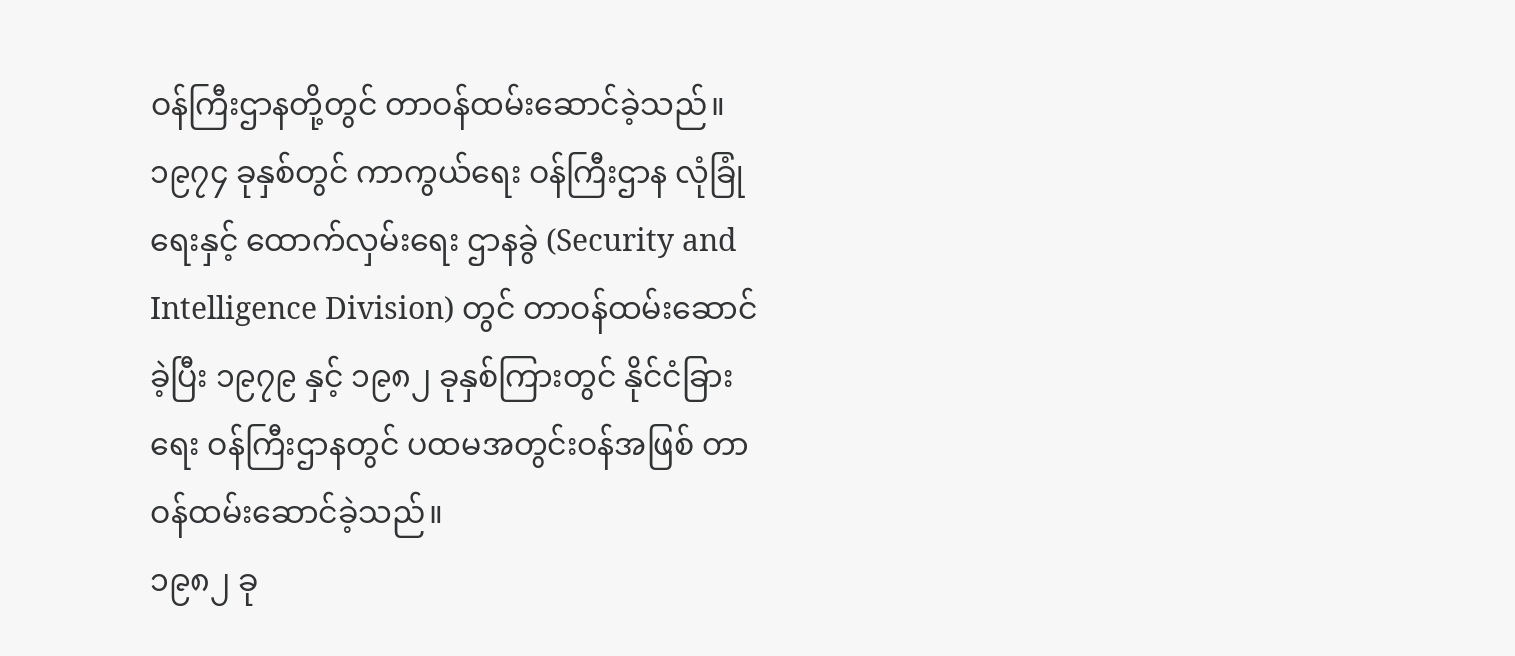ဝန်ကြီးဌာနတို့တွင် တာဝန်ထမ်းဆောင်ခဲ့သည်။ ၁၉၇၄ ခုနှစ်တွင် ကာကွယ်ရေး ဝန်ကြီးဌာန လုံခြုံရေးနှင့် ထောက်လှမ်းရေး ဌာနခွဲ (Security and Intelligence Division) တွင် တာဝန်ထမ်းဆောင်ခဲ့ပြီး ၁၉၇၉ နှင့် ၁၉၈၂ ခုနှစ်ကြားတွင် နိုင်ငံခြားရေး ဝန်ကြီးဌာနတွင် ပထမအတွင်းဝန်အဖြစ် တာဝန်ထမ်းဆောင်ခဲ့သည်။
၁၉၈၂ ခု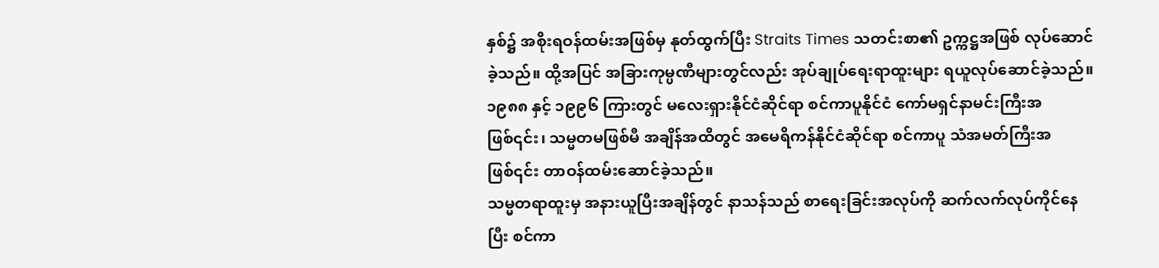နှစ်၌ အစိုးရဝန်ထမ်းအဖြစ်မှ နုတ်ထွက်ပြီး Straits Times သတင်းစာ၏ ဥက္ကဋ္ဌအဖြစ် လုပ်ဆောင်ခဲ့သည်။ ထို့အပြင် အခြားကုမ္ပဏီများတွင်လည်း အုပ်ချုပ်ရေးရာထူးများ ရယူလုပ်ဆောင်ခဲ့သည်။ ၁၉၈၈ နှင့် ၁၉၉၆ ကြားတွင် မလေးရှားနိုင်ငံဆိုင်ရာ စင်ကာပူနိုင်ငံ ကော်မရှင်နာမင်းကြီးအဖြစ်၎င်း၊ သမ္မတမဖြစ်မီ အချိန်အထိတွင် အမေရိကန်နိုင်ငံဆိုင်ရာ စင်ကာပူ သံအမတ်ကြီးအဖြစ်၎င်း တာဝန်ထမ်းဆောင်ခဲ့သည်။
သမ္မတရာထူးမှ အနားယူပြီးအချိန်တွင် နာသန်သည် စာရေးခြင်းအလုပ်ကို ဆက်လက်လုပ်ကိုင်နေပြီး စင်ကာ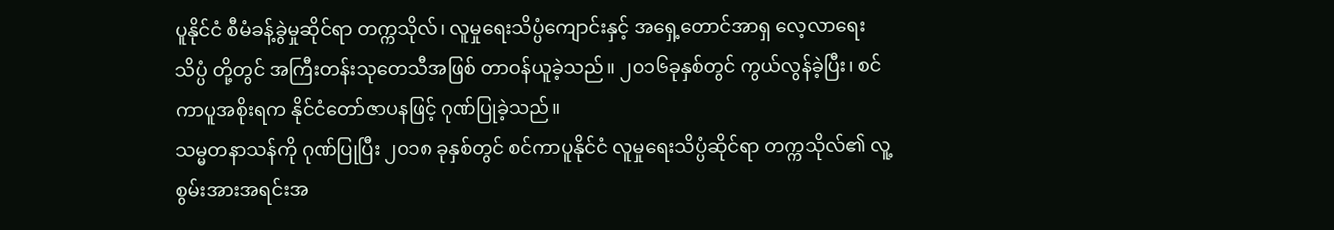ပူနိုင်ငံ စီမံခန့်ခွဲမှုဆိုင်ရာ တက္ကသိုလ်၊ လူမှုရေးသိပ္ပံကျောင်းနှင့် အရှေ့တောင်အာရှ လေ့လာရေးသိပ္ပံ တို့တွင် အကြီးတန်းသုတေသီအဖြစ် တာဝန်ယူခဲ့သည်။ ၂၀၁၆ခုနှစ်တွင် ကွယ်လွန်ခဲ့ပြီး၊ စင်ကာပူအစိုးရက နိုင်ငံတော်ဇာပနဖြင့် ဂုဏ်ပြုခဲ့သည်။
သမ္မတနာသန်ကို ဂုဏ်ပြုပြီး ၂၀၁၈ ခုနှစ်တွင် စင်ကာပူနိုင်ငံ လူမှုရေးသိပ္ပံဆိုင်ရာ တက္ကသိုလ်၏ လူ့စွမ်းအားအရင်းအ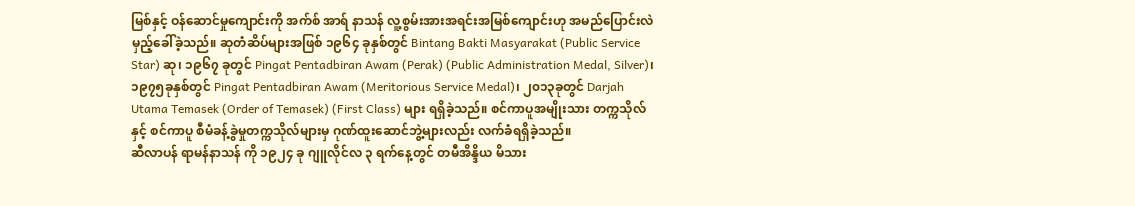မြစ်နှင့် ဝန်ဆောင်မှုကျောင်းကို အက်စ် အာရ် နာသန် လူ့စွမ်းအားအရင်းအမြစ်ကျောင်းဟု အမည်ပြောင်းလဲ မှည့်ခေါ်ခဲ့သည်။ ဆုတံဆိပ်များအဖြစ် ၁၉၆၄ ခုနှစ်တွင် Bintang Bakti Masyarakat (Public Service Star) ဆု၊ ၁၉၆၇ ခုတွင် Pingat Pentadbiran Awam (Perak) (Public Administration Medal, Silver)၊ ၁၉၇၅ခုနှစ်တွင် Pingat Pentadbiran Awam (Meritorious Service Medal)၊ ၂၀၁၃ခုတွင် Darjah Utama Temasek (Order of Temasek) (First Class) များ ရရှိခဲ့သည်။ စင်ကာပူအမျိုးသား တက္ကသိုလ်နှင့် စင်ကာပူ စီမံခန့်ခွဲမှုတက္ကသိုလ်များမှ ဂုဏ်ထူးဆောင်ဘွဲ့များလည်း လက်ခံရရှိခဲ့သည်။
ဆီလာပန် ရာမန်နာသန် ကို ၁၉၂၄ ခု ဂျူလိုင်လ ၃ ရက်နေ့တွင် တမီအိန္ဒိယ မိသား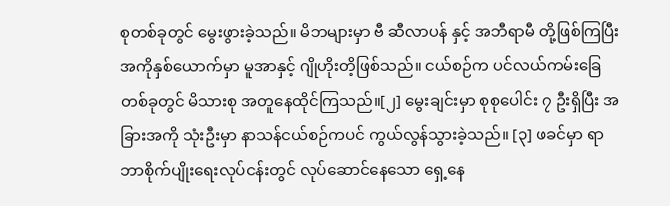စုတစ်ခုတွင် မွေးဖွားခဲ့သည်။ မိဘများမှာ ဗီ ဆီလာပန် နှင့် အဘီရာမီ တို့ဖြစ်ကြပြီး အကိုနှစ်ယောက်မှာ မူအာနှင့် ဂျိုဟိုးတိ့ဖြစ်သည်။ ငယ်စဉ်က ပင်လယ်ကမ်းခြေတစ်ခုတွင် မိသားစု အတူနေထိုင်ကြသည်။[၂] မွေးချင်းမှာ စုစုပေါင်း ၇ ဦးရှိပြီး အခြားအကို သုံးဦးမှာ နာသန်ငယ်စဉ်ကပင် ကွယ်လွန်သွားခဲ့သည်။ [၃] ဖခင်မှာ ရာဘာစိုက်ပျိုးရေးလုပ်ငန်းတွင် လုပ်ဆောင်နေသော ရှေ့နေ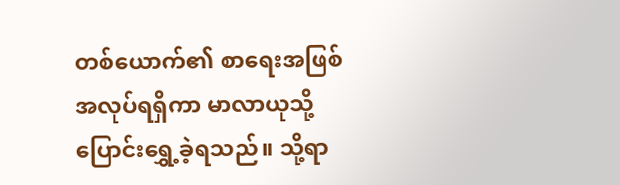တစ်ယောက်၏ စာရေးအဖြစ် အလုပ်ရရှိကာ မာလာယုသို့ ပြောင်းရွှေ့ခဲ့ရသည်။ သို့ရာ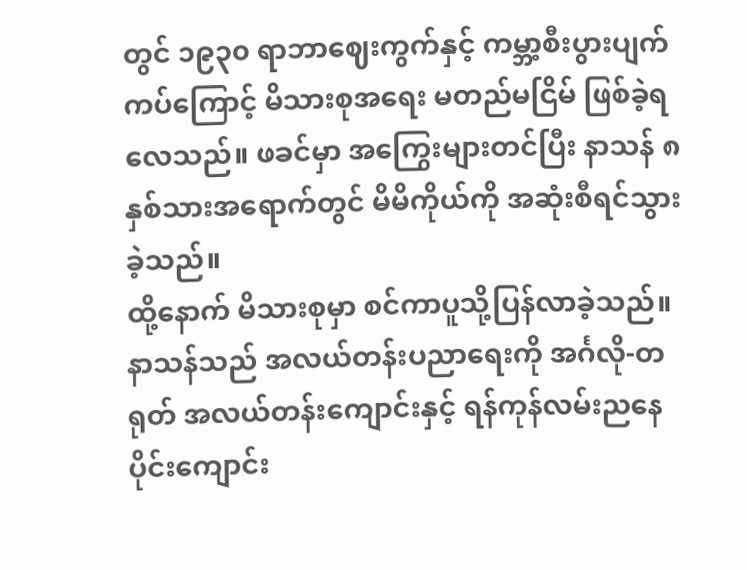တွင် ၁၉၃၀ ရာဘာဈေးကွက်နှင့် ကမ္ဘာ့စီးပွားပျက်ကပ်ကြောင့် မိသားစုအရေး မတည်မငြိမ် ဖြစ်ခဲ့ရလေသည်။ ဖခင်မှာ အကြွေးများတင်ပြီး နာသန် ၈ နှစ်သားအရောက်တွင် မိမိကိုယ်ကို အဆုံးစီရင်သွားခဲ့သည်။
ထို့နောက် မိသားစုမှာ စင်ကာပူသို့ပြန်လာခဲ့သည်။ နာသန်သည် အလယ်တန်းပညာရေးကို အင်္ဂလို-တရုတ် အလယ်တန်းကျောင်းနှင့် ရန်ကုန်လမ်းညနေပိုင်းကျောင်း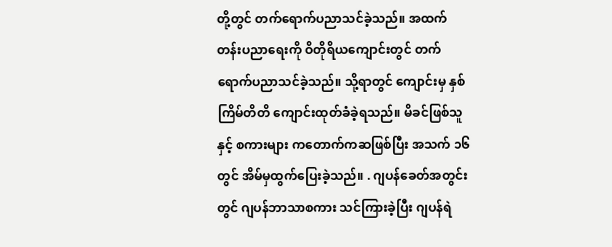တို့တွင် တက်ရောက်ပညာသင်ခဲ့သည်။ အထက်တန်းပညာရေးကို ဝိတိုရိယကျောင်းတွင် တက်ရောက်ပညာသင်ခဲ့သည်။ သို့ရာတွင် ကျောင်းမှ နှစ်ကြိမ်တိတိ ကျောင်းထုတ်ခံခဲ့ရသည်။ မိခင်ဖြစ်သူနှင့် စကားများ ကတောက်ကဆဖြစ်ပြီး အသက် ၁၆ တွင် အိမ်မှထွက်ပြေးခဲ့သည်။ . ဂျပန်ခေတ်အတွင်းတွင် ဂျပန်ဘာသာစကား သင်ကြားခဲ့ပြီး ဂျပန်ရဲ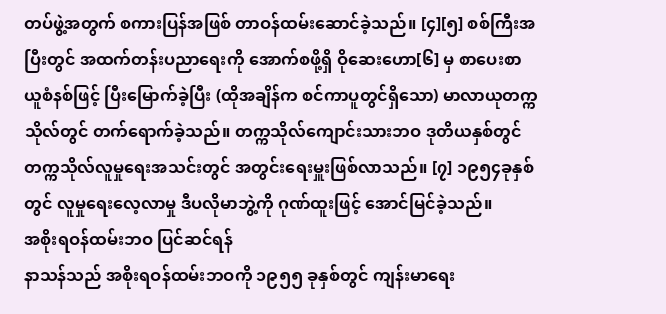တပ်ဖွဲ့အတွက် စကားပြန်အဖြစ် တာဝန်ထမ်းဆောင်ခဲ့သည်။ [၄][၅] စစ်ကြီးအပြီးတွင် အထက်တန်းပညာရေးကို အောက်စဖို့ရှိ ဝိုဆေးဟော[၆] မှ စာပေးစာယူစံနစ်ဖြင့် ပြီးမြောက်ခဲ့ပြီး (ထိုအချိန်က စင်ကာပူတွင်ရှိသော) မာလာယုတက္ကသိုလ်တွင် တက်ရောက်ခဲ့သည်။ တက္ကသိုလ်ကျောင်းသားဘဝ ဒုတိယနှစ်တွင် တက္ကသိုလ်လူမှုရေးအသင်းတွင် အတွင်းရေးမှူးဖြစ်လာသည်။ [၇] ၁၉၅၄ခုနှစ်တွင် လူမှုရေးလေ့လာမှု ဒီပလိုမာဘွဲ့ကို ဂုဏ်ထူးဖြင့် အောင်မြင်ခဲ့သည်။
အစိုးရဝန်ထမ်းဘဝ ပြင်ဆင်ရန်
နာသန်သည် အစိုးရဝန်ထမ်းဘဝကို ၁၉၅၅ ခုနှစ်တွင် ကျန်းမာရေး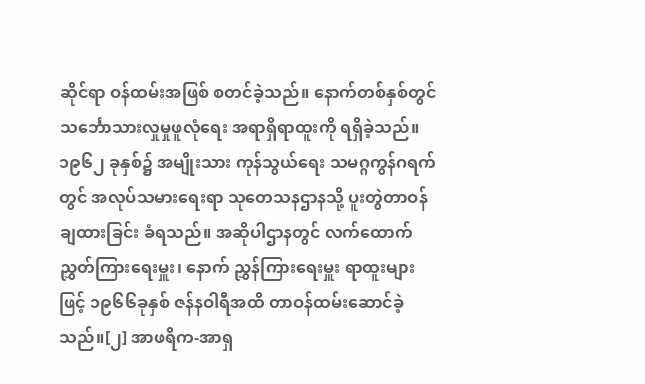ဆိုင်ရာ ဝန်ထမ်းအဖြစ် စတင်ခဲ့သည်။ နောက်တစ်နှစ်တွင် သင်္ဘောသားလှုမှုဖူလုံရေး အရာရှိရာထူးကို ရရှိခဲ့သည်။ ၁၉၆၂ ခုနှစ်၌ အမျိုးသား ကုန်သွယ်ရေး သမဂ္ဂကွန်ဂရက်တွင် အလုပ်သမားရေးရာ သုတေသနဌာနသို့ ပူးတွဲတာဝန်ချထားခြင်း ခံရသည်။ အဆိုပါဌာနတွင် လက်ထောက်ညွှတ်ကြားရေးမှူး၊ နောက် ညွှန်ကြားရေးမှူး ရာထူးများဖြင့် ၁၉၆၆ခုနှစ် ဇန်နဝါရီအထိ တာဝန်ထမ်းဆောင်ခဲ့သည်။[၂] အာဖရိက-အာရှ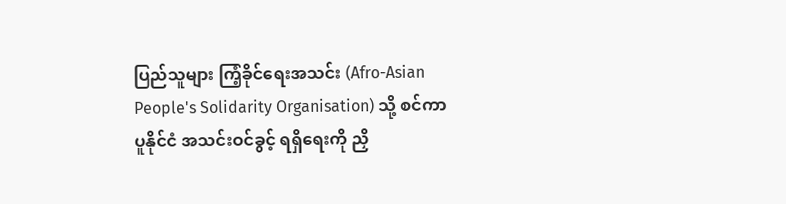ပြည်သူများ ကြံ့ခိုင်ရေးအသင်း (Afro-Asian People's Solidarity Organisation) သို့ စင်ကာပူနိုင်ငံ အသင်းဝင်ခွင့် ရရှိရေးကို ညှိ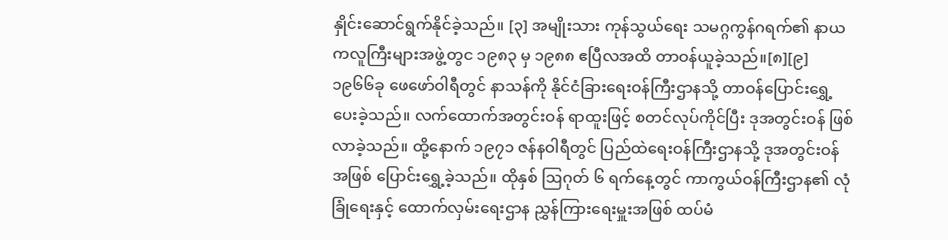နှိုင်းဆောင်ရွက်နိုင်ခဲ့သည်။ [၃] အမျိုးသား ကုန်သွယ်ရေး သမဂ္ဂကွန်ဂရက်၏ နာယကလူကြီးများအဖွဲ့တွင ၁၉၈၃ မှ ၁၉၈၈ ဧပြီလအထိ တာဝန်ယူခဲ့သည်။[၈][၉]
၁၉၆၆ခု ဖေဖော်ဝါရီတွင် နာသန်ကို နိုင်ငံခြားရေးဝန်ကြီးဌာနသို့ တာဝန်ပြောင်းရွှေ့ပေးခဲ့သည်။ လက်ထောက်အတွင်းဝန် ရာထူးဖြင့် စတင်လုပ်ကိုင်ပြီး ဒုအတွင်းဝန် ဖြစ်လာခဲ့သည်။ ထို့နောက် ၁၉၇၁ ဇန်နဝါရီတွင် ပြည်ထဲရေးဝန်ကြီးဌာနသို့ ဒုအတွင်းဝန်အဖြစ် ပြောင်းရွှေ့ခဲ့သည်။ ထိုနှစ် ဩဂုတ် ၆ ရက်နေ့တွင် ကာကွယ်ဝန်ကြီးဌာန၏ လုံခြုံရေးနှင့် ထောက်လှမ်းရေးဌာန ညွှန်ကြားရေးမှူးအဖြစ် ထပ်မံ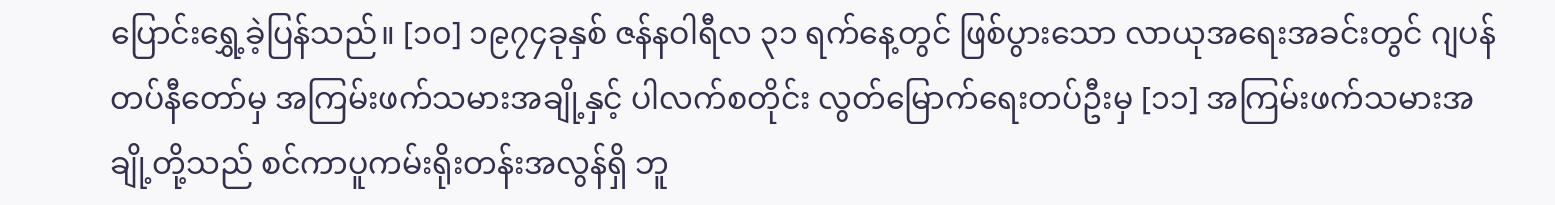ပြောင်းရွှေ့ခဲ့ပြန်သည်။ [၁၀] ၁၉၇၄ခုနှစ် ဇန်နဝါရီလ ၃၁ ရက်နေ့တွင် ဖြစ်ပွားသော လာယုအရေးအခင်းတွင် ဂျပန်တပ်နီတော်မှ အကြမ်းဖက်သမားအချို့နှင့် ပါလက်စတိုင်း လွတ်မြောက်ရေးတပ်ဦးမှ [၁၁] အကြမ်းဖက်သမားအချို့တို့သည် စင်ကာပူကမ်းရိုးတန်းအလွန်ရှိ ဘူ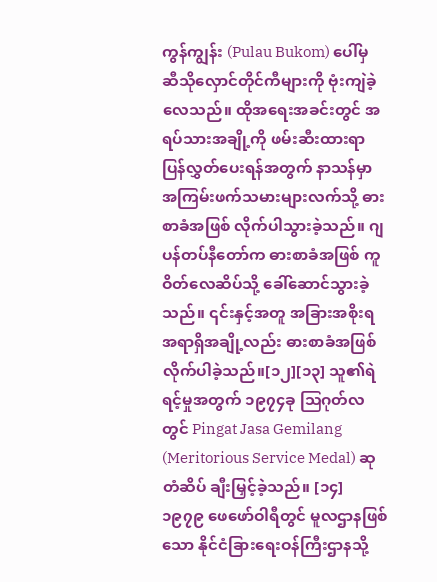ကွန်ကျွန်း (Pulau Bukom) ပေါ်မှ ဆီသိုလှောင်တိုင်ကီများကို ဗုံးကျဲခဲ့လေသည်။ ထိုအရေးအခင်းတွင် အရပ်သားအချို့ကို ဖမ်းဆီးထားရာ ပြန်လွှတ်ပေးရန်အတွက် နာသန်မှာ အကြမ်းဖက်သမားများလက်သို့ ဓားစာခံအဖြစ် လိုက်ပါသွားခဲ့သည်။ ဂျပန်တပ်နီတော်က ဓားစာခံအဖြစ် ကူဝိတ်လေဆိပ်သို့ ခေါ်ဆောင်သွားခဲ့သည်။ ၎င်းနှင့်အတူ အခြားအစိုးရ အရာရှိအချို့လည်း ဓားစာခံအဖြစ် လိုက်ပါခဲ့သည်။[၁၂][၁၃] သူ၏ရဲရင့်မှုအတွက် ၁၉၇၄ခု ဩဂုတ်လတွင် Pingat Jasa Gemilang (Meritorious Service Medal) ဆုတံဆိပ် ချီးမြှင့်ခဲ့သည်။ [၁၄]
၁၉၇၉ ဖေဖော်ဝါရီတွင် မူလဌာနဖြစ်သော နိုင်ငံခြားရေးဝန်ကြီးဌာနသို့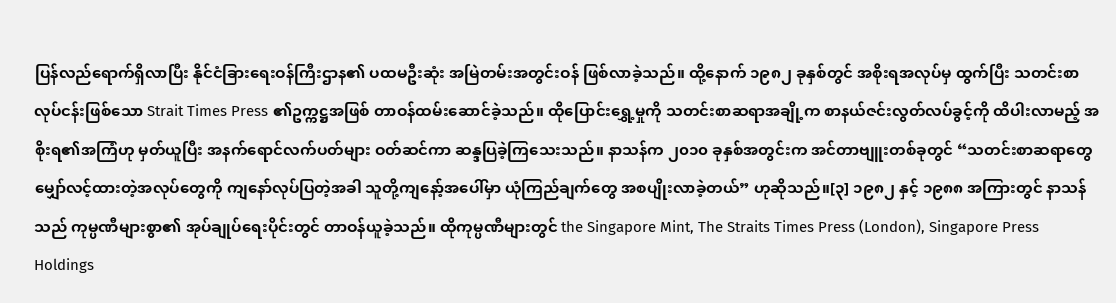ပြန်လည်ရောက်ရှိလာပြီး နိုင်ငံခြားရေးဝန်ကြီးဌာန၏ ပထမဦးဆုံး အမြဲတမ်းအတွင်းဝန် ဖြစ်လာခဲ့သည်။ ထို့နောက် ၁၉၈၂ ခုနှစ်တွင် အစိုးရအလုပ်မှ ထွက်ပြီး သတင်းစာလုပ်ငန်းဖြစ်သော Strait Times Press ၏ဥက္ကဋ္ဌအဖြစ် တာဝန်ထမ်းဆောင်ခဲ့သည်။ ထိုပြောင်းရွှေ့မှုကို သတင်းစာဆရာအချို့က စာနယ်ဇင်းလွတ်လပ်ခွင့်ကို ထိပါးလာမည့် အစိုးရ၏အကြံဟု မှတ်ယူပြီး အနက်ရောင်လက်ပတ်များ ဝတ်ဆင်ကာ ဆန္ဒပြခဲ့ကြသေးသည်။ နာသန်က ၂၀၁၀ ခုနှစ်အတွင်းက အင်တာဗျူးတစ်ခုတွင် “သတင်းစာဆရာတွေ မျှော်လင့်ထားတဲ့အလုပ်တွေကို ကျနော်လုပ်ပြတဲ့အခါ သူတို့ကျနော့်အပေါ်မှာ ယုံကြည်ချက်တွေ အစပျိုးလာခဲ့တယ်” ဟုဆိုသည်။[၃] ၁၉၈၂ နှင့် ၁၉၈၈ အကြားတွင် နာသန်သည် ကုမ္ပဏီများစွာ၏ အုပ်ချုပ်ရေးပိုင်းတွင် တာဝန်ယူခဲ့သည်။ ထိုကုမ္ပဏီများတွင် the Singapore Mint, The Straits Times Press (London), Singapore Press Holdings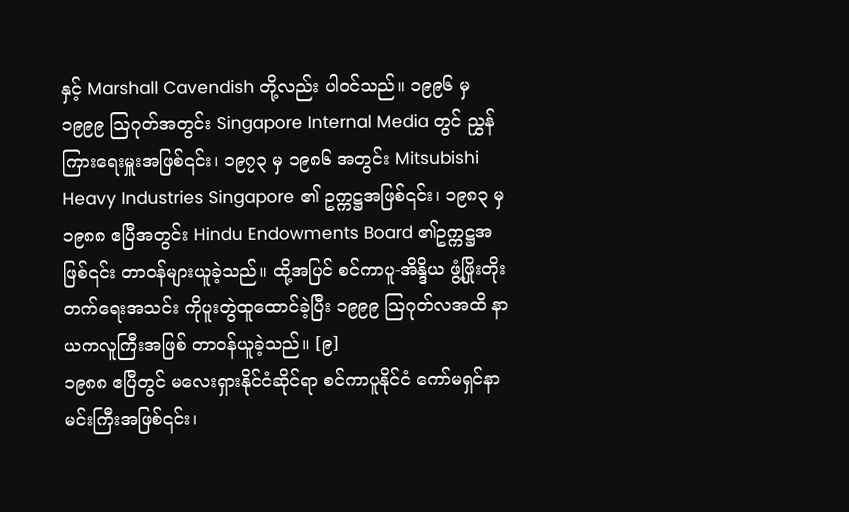နှင့် Marshall Cavendish တို့လည်း ပါဝင်သည်။ ၁၉၉၆ မှ ၁၉၉၉ ဩဂုတ်အတွင်း Singapore Internal Media တွင် ညွှန်ကြားရေးမှူးအဖြစ်၎င်း၊ ၁၉၇၃ မှ ၁၉၈၆ အတွင်း Mitsubishi Heavy Industries Singapore ၏ ဥက္ကဋ္ဌအဖြစ်၎င်း၊ ၁၉၈၃ မှ ၁၉၈၈ ဧပြီအတွင်း Hindu Endowments Board ၏ဥက္ကဋ္ဌအဖြစ်၎င်း တာဝန်များယူခဲ့သည်။ ထို့အပြင် စင်ကာပူ-အိန္ဒိယ ဖွံ့ဖြိုးတိုးတက်ရေးအသင်း ကိုပူးတွဲထူထောင်ခဲ့ပြီး ၁၉၉၉ ဩဂုတ်လအထိ နာယကလူကြီးအဖြစ် တာဝန်ယူခဲ့သည်။ [၉]
၁၉၈၈ ဧပြီတွင် မလေးရှားနိုင်ငံဆိုင်ရာ စင်ကာပူနိုင်ငံ ကော်မရှင်နာမင်းကြီးအဖြစ်၎င်း၊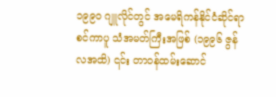၁၉၉၀ ဂျူလိုင်တွင် အမေရိကန်နိုင်ငံဆိုင်ရာ စင်ကာပူ သံအမတ်ကြီးအဖြစ် (၁၉၉၆ ဇွန်လအထိ) ၎င်း တာဝန်ထမ်းဆောင်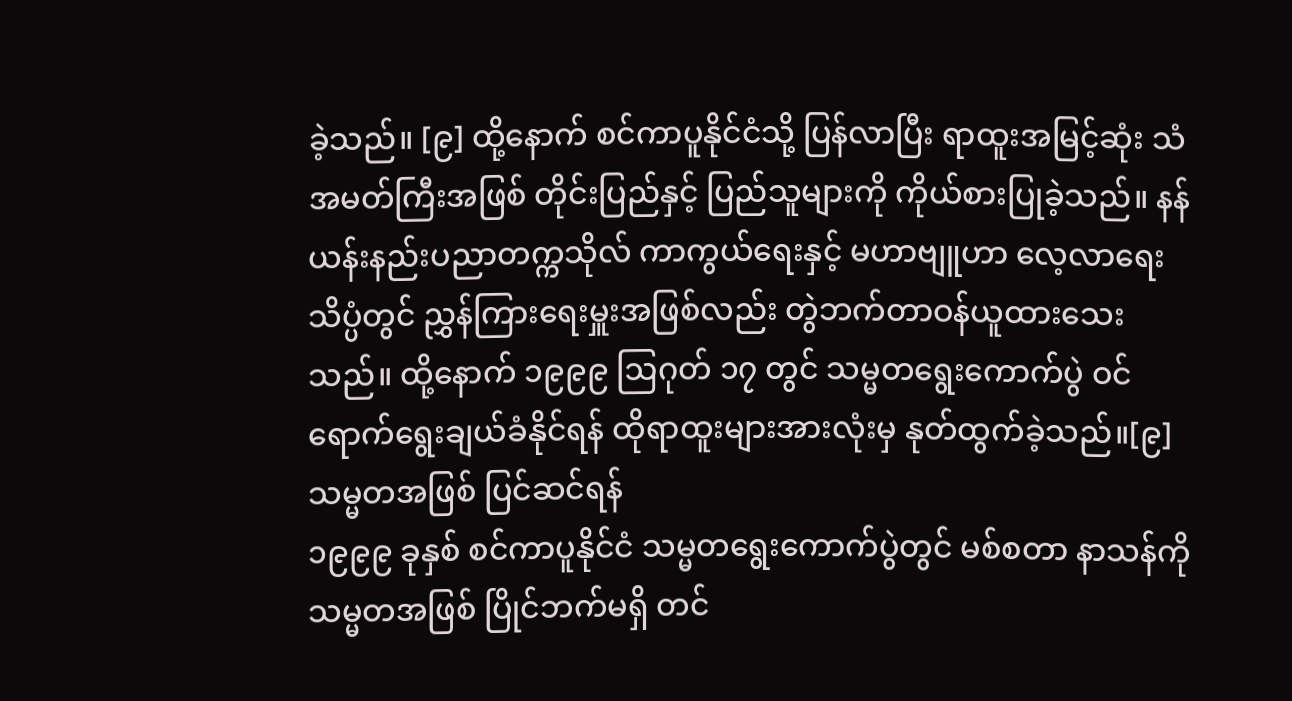ခဲ့သည်။ [၉] ထို့နောက် စင်ကာပူနိုင်ငံသို့ ပြန်လာပြီး ရာထူးအမြင့်ဆုံး သံအမတ်ကြီးအဖြစ် တိုင်းပြည်နှင့် ပြည်သူများကို ကိုယ်စားပြုခဲ့သည်။ နန်ယန်းနည်းပညာတက္ကသိုလ် ကာကွယ်ရေးနှင့် မဟာဗျူဟာ လေ့လာရေးသိပ္ပံတွင် ညွှန်ကြားရေးမှူးအဖြစ်လည်း တွဲဘက်တာဝန်ယူထားသေးသည်။ ထို့နောက် ၁၉၉၉ ဩဂုတ် ၁၇ တွင် သမ္မတရွေးကောက်ပွဲ ဝင်ရောက်ရွေးချယ်ခံနိုင်ရန် ထိုရာထူးများအားလုံးမှ နုတ်ထွက်ခဲ့သည်။[၉]
သမ္မတအဖြစ် ပြင်ဆင်ရန်
၁၉၉၉ ခုနှစ် စင်ကာပူနိုင်ငံ သမ္မတရွေးကောက်ပွဲတွင် မစ်စတာ နာသန်ကို သမ္မတအဖြစ် ပြိုင်ဘက်မရှိ တင်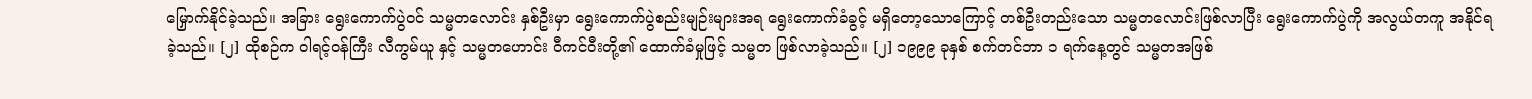မြှောက်နိုင်ခဲ့သည်။ အခြား ရွေးကောက်ပွဲဝင် သမ္မတလောင်း နှစ်ဦးမှာ ရွေးကောက်ပွဲစည်းမျဉ်းများအရ ရွေးကောက်ခံခွင့် မရှိတော့သောကြောင့် တစ်ဦးတည်းသော သမ္မတလောင်းဖြစ်လာပြီး ရွေးကောက်ပွဲကို အလွယ်တကူ အနိုင်ရခဲ့သည်။ [၂] ထိုစဉ်က ဝါရင့်ဝန်ကြီး လီကွမ်ယူ နှင့် သမ္မတဟောင်း ဝီကင်ဝီးတို့၏ ထောက်ခံမှုဖြင့် သမ္မတ ဖြစ်လာခဲ့သည်။ [၂] ၁၉၉၉ ခုနှစ် စက်တင်ဘာ ၁ ရက်နေ့တွင် သမ္မတအဖြစ်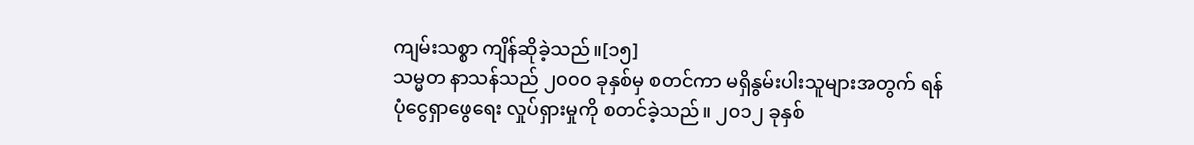ကျမ်းသစ္စာ ကျိန်ဆိုခဲ့သည်။[၁၅]
သမ္မတ နာသန်သည် ၂၀၀၀ ခုနှစ်မှ စတင်ကာ မရှိနွမ်းပါးသူများအတွက် ရန်ပုံငွေရှာဖွေရေး လှုပ်ရှားမှုကို စတင်ခဲ့သည်။ ၂၀၁၂ ခုနှစ်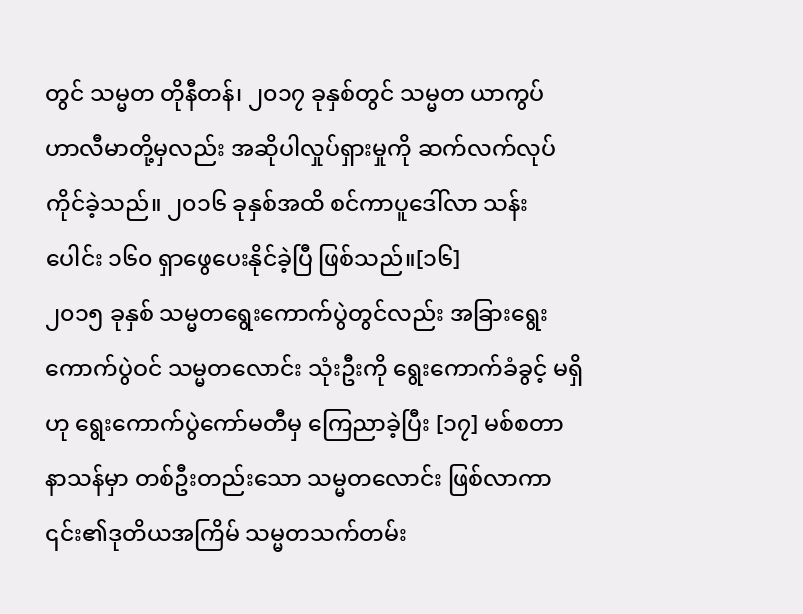တွင် သမ္မတ တိုနီတန်၊ ၂၀၁၇ ခုနှစ်တွင် သမ္မတ ယာကွပ် ဟာလီမာတို့မှလည်း အဆိုပါလှုပ်ရှားမှုကို ဆက်လက်လုပ်ကိုင်ခဲ့သည်။ ၂၀၁၆ ခုနှစ်အထိ စင်ကာပူဒေါ်လာ သန်းပေါင်း ၁၆၀ ရှာဖွေပေးနိုင်ခဲ့ပြီ ဖြစ်သည်။[၁၆]
၂၀၁၅ ခုနှစ် သမ္မတရွေးကောက်ပွဲတွင်လည်း အခြားရွေးကောက်ပွဲဝင် သမ္မတလောင်း သုံးဦးကို ရွေးကောက်ခံခွင့် မရှိဟု ရွေးကောက်ပွဲကော်မတီမှ ကြေညာခဲ့ပြီး [၁၇] မစ်စတာနာသန်မှာ တစ်ဦးတည်းသော သမ္မတလောင်း ဖြစ်လာကာ ၎င်း၏ဒုတိယအကြိမ် သမ္မတသက်တမ်း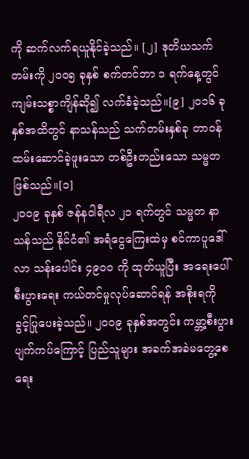ကို ဆက်လက်ရယူနိုင်ခဲ့သည်။ [၂] ဒုတိယသက်တမ်းကို ၂၀၀၅ ခုနှစ် စက်တင်ဘာ ၁ ရက်နေ့တွင် ကျမ်းသစ္စာကျိန်ဆို၍ လက်ခံခဲ့သည်။[၉] ၂၀၁၆ ခုနှစ်အထိတွင် နာသန်သည် သက်တမ်းနှစ်ခု တာဝန်ထမ်းဆောင်ခဲ့ဖူးသော တစ်ဦးတည်းသော သမ္မတဖြစ်သည်။[၁]
၂၀၀၉ ခုနှစ် ဇန်နဝါရီလ ၂၁ ရက်တွင် သမ္မတ နာသန်သည် နိုင်ငံ၏ အရံငွေကြေးထဲမှ စင်ကာပူဒေါ်လာ သန်းပေါင်း ၄၉၀၀ ကို ထုတ်ယူပြီး အရေးပေါ်စီးပွားရေး ကယ်တင်မှုလုပ်ဆောင်ရန် အစိုးရကို ခွင့်ပြုပေးခဲ့သည်။ ၂၀၀၉ ခုနှစ်အတွင်း ကမ္ဘာ့စီးပွားပျက်ကပ်ကြောင့် ပြည်သူများ အခက်အခဲမတွေ့စေရေး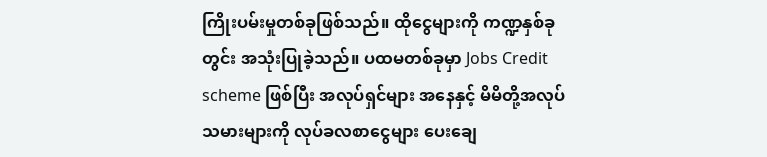ကြိုးပမ်းမှုတစ်ခုဖြစ်သည်။ ထိုငွေများကို ကဏ္ဍနှစ်ခုတွင်း အသုံးပြုခဲ့သည်။ ပထမတစ်ခုမှာ Jobs Credit scheme ဖြစ်ပြီး အလုပ်ရှင်များ အနေနှင့် မိမိတို့အလုပ်သမားများကို လုပ်ခလစာငွေများ ပေးချေ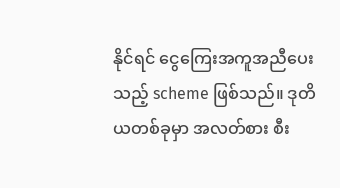နိုင်ရင် ငွေကြေးအကူအညီပေးသည့် scheme ဖြစ်သည်။ ဒုတိယတစ်ခုမှာ အလတ်စား စီး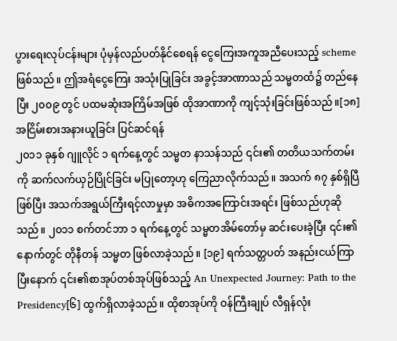ပွားရေးလုပ်ငန်းများ ပုံမှန်လည်ပတ်နိုင်စေရန် ငွေကြေးအကူအညီပေးသည့် scheme ဖြစ်သည်။ ဤအရံငွေကြေး အသုံးပြုခြင်း အခွင့်အာဏာသည် သမ္မတထံ၌ တည်နေပြီး ၂၀၀၉ တွင် ပထမဆုံးအကြိမ်အဖြစ် ထိုအာဏာကို ကျင့်သုံးခြင်းဖြစ်သည်။[၁၈]
အငြိမ်းစားအနားယူခြင်း ပြင်ဆင်ရန်
၂၀၁၁ ခုနှစ် ဂျူလိုင် ၁ ရက်နေ့တွင် သမ္မတ နာသန်သည် ၎င်း၏ တတိယသက်တမ်းကို ဆက်လက်ယှဉ်ပြိုင်ခြင်း မပြုတော့ဟု ကြေညာလိုက်သည်။ အသက် ၈၇ နှစ်ရှိပြီဖြစ်ပြီး အသက်အရွယ်ကြီးရင့်လာမှုမှာ အဓိကအကြောင်းအရင်း ဖြစ်သည်ဟုဆိုသည်။ ၂၀၁၁ စက်တင်ဘာ ၁ ရက်နေ့တွင် သမ္မတအိမ်တော်မှ ဆင်းပေးခဲ့ပြီး ၎င်း၏ နောက်တွင် တိုနီတန် သမ္မတ ဖြစ်လာခဲ့သည်။ [၁၉] ရက်သတ္တပတ် အနည်းငယ်ကြာပြီးနောက် ၎င်း၏စာအုပ်တစ်အုပ်ဖြစ်သည့် An Unexpected Journey: Path to the Presidency[၆] ထွက်ရှိလာခဲ့သည်။ ထိုစာအုပ်ကို ဝန်ကြီးချုပ် လီရှန်လုံး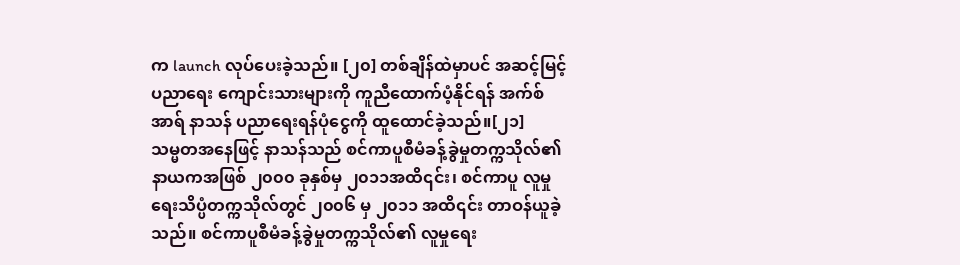က launch လုပ်ပေးခဲ့သည်။ [၂၀] တစ်ချိန်ထဲမှာပင် အဆင့်မြင့်ပညာရေး ကျောင်းသားများကို ကူညီထောက်ပံ့နိုင်ရန် အက်စ် အာရ် နာသန် ပညာရေးရန်ပုံငွေကို ထူထောင်ခဲ့သည်။[၂၁]
သမ္မတအနေဖြင့် နာသန်သည် စင်ကာပူစီမံခန့်ခွဲမှုတက္ကသိုလ်၏ နာယကအဖြစ် ၂၀၀၀ ခုနှစ်မှ ၂၀၁၁အထိ၎င်း၊ စင်ကာပူ လူမှုရေးသိပ္ပံတက္ကသိုလ်တွင် ၂၀၀၆ မှ ၂၀၁၁ အထိ၎င်း တာဝန်ယူခဲ့သည်။ စင်ကာပူစီမံခန့်ခွဲမှုတက္ကသိုလ်၏ လူမှုရေး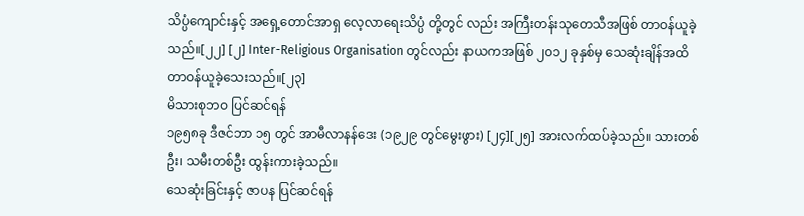သိပ္ပံကျောင်းနှင့် အရှေ့တောင်အာရှ လေ့လာရေးသိပ္ပံ တို့တွင် လည်း အကြီးတန်းသုတေသီအဖြစ် တာဝန်ယူခဲ့သည်။[၂၂] [၂] Inter-Religious Organisation တွင်လည်း နာယကအဖြစ် ၂၀၁၂ ခုနှစ်မှ သေဆုံးချိန်အထိ တာဝန်ယူခဲ့သေးသည်။[၂၃]
မိသားစုဘဝ ပြင်ဆင်ရန်
၁၉၅၈ခု ဒီဇင်ဘာ ၁၅ တွင် အာမီလာနန်ဒေး (၁၉၂၉ တွင်မွေးဖွား) [၂၄][၂၅] အားလက်ထပ်ခဲ့သည်။ သားတစ်ဦး၊ သမီးတစ်ဦး ထွန်းကားခဲ့သည်။
သေဆုံးခြင်းနှင့် ဇာပန ပြင်ဆင်ရန်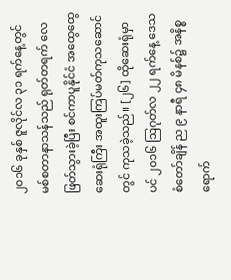၂၀၁၆ ခုနှစ် ဇူလိုင်လ ၃၁ ရက်နေ့တွင် မစ်စတာနာသန်သည် ရုတ်တရက် လေဖြတ်သွားခဲ့ပြီး စင်ကာပူနိုင်ငံ အထွေထွေဆေးရုံကြီး အထူးကြပ်မတ်ကုသဆောင်တွင် ကုသခဲ့သည်။ [၂၆] ထိုဆေးရုံမှာပင် ၂၀၁၆ ဩဂုတ်လ ၂၂ ရက်နေ့ ဒေသစံတော်ချိန် ည ၉ နာရီ ၄၈ မိနစ်၌ အနိစ္စရောက်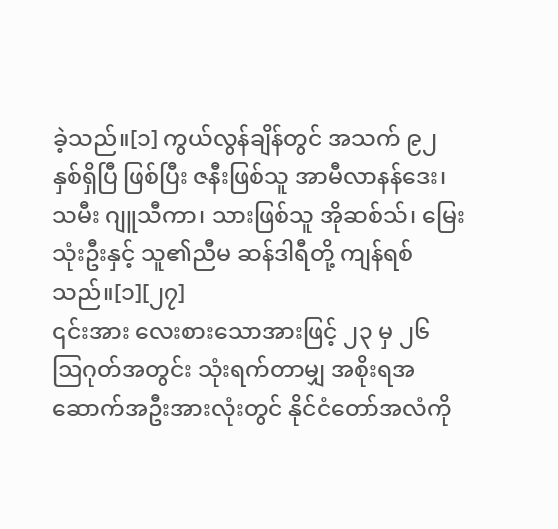ခဲ့သည်။[၁] ကွယ်လွန်ချိန်တွင် အသက် ၉၂ နှစ်ရှိပြီ ဖြစ်ပြီး ဇနီးဖြစ်သူ အာမီလာနန်ဒေး၊ သမီး ဂျူသီကာ၊ သားဖြစ်သူ အိုဆစ်သ်၊ မြေးသုံးဦးနှင့် သူ၏ညီမ ဆန်ဒါရီတို့ ကျန်ရစ်သည်။[၁][၂၇]
၎င်းအား လေးစားသောအားဖြင့် ၂၃ မှ ၂၆ ဩဂုတ်အတွင်း သုံးရက်တာမျှ အစိုးရအဆောက်အဦးအားလုံးတွင် နိုင်ငံတော်အလံကို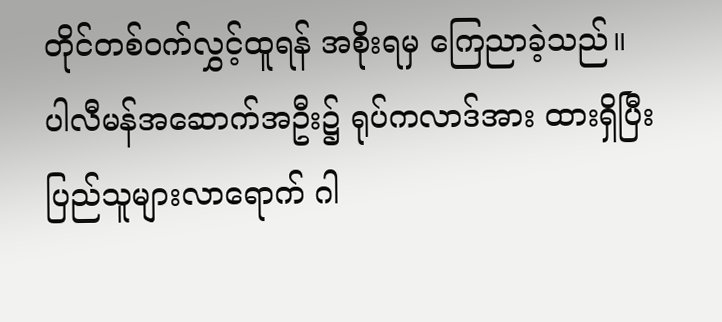တိုင်တစ်ဝက်လွှင့်ထူရန် အစိုးရမှ ကြေညာခဲ့သည်။ ပါလီမန်အဆောက်အဦး၌ ရုပ်ကလာဒ်အား ထားရှိပြီး ပြည်သူများလာရောက် ဂါ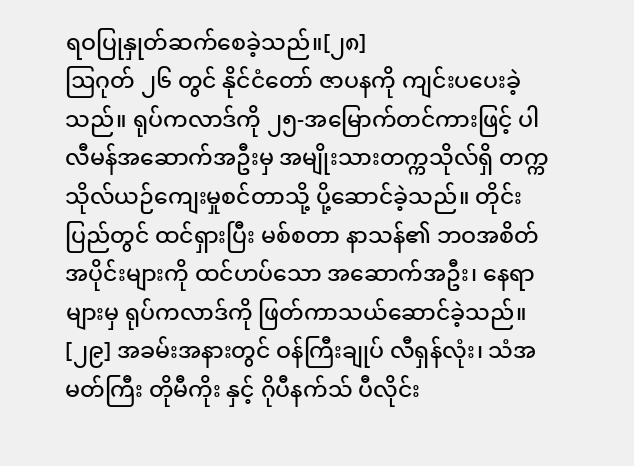ရဝပြုနှုတ်ဆက်စေခဲ့သည်။[၂၈]
ဩဂုတ် ၂၆ တွင် နိုင်ငံတော် ဇာပနကို ကျင်းပပေးခဲ့သည်။ ရုပ်ကလာဒ်ကို ၂၅-အမြောက်တင်ကားဖြင့် ပါလီမန်အဆောက်အဦးမှ အမျိုးသားတက္ကသိုလ်ရှိ တက္ကသိုလ်ယဉ်ကျေးမှုစင်တာသို့ ပို့ဆောင်ခဲ့သည်။ တိုင်းပြည်တွင် ထင်ရှားပြီး မစ်စတာ နာသန်၏ ဘဝအစိတ်အပိုင်းများကို ထင်ဟပ်သော အဆောက်အဦး၊ နေရာများမှ ရုပ်ကလာဒ်ကို ဖြတ်ကာသယ်ဆောင်ခဲ့သည်။ [၂၉] အခမ်းအနားတွင် ဝန်ကြီးချုပ် လီရှန်လုံး၊ သံအမတ်ကြီး တိုမီကိုး နှင့် ဂိုပီနက်သ် ပီလိုင်း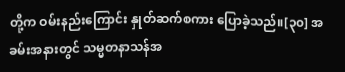တို့က ဝမ်းနည်းကြောင်း နှုတ်ဆက်စကား ပြောခဲ့သည်။[၃၀] အခမ်းအနားတွင် သမ္မတနာသန်အ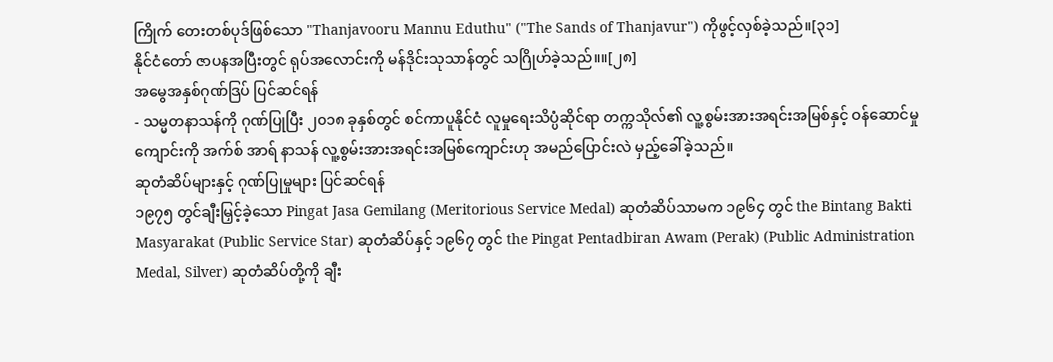ကြိုက် တေးတစ်ပုဒ်ဖြစ်သော "Thanjavooru Mannu Eduthu" ("The Sands of Thanjavur") ကိုဖွင့်လှစ်ခဲ့သည်။[၃၁]
နိုင်ငံတော် ဇာပနအပြီးတွင် ရုပ်အလောင်းကို မန်ဒိုင်းသုသာန်တွင် သဂြိုဟ်ခဲ့သည်။။[၂၈]
အမွေအနှစ်ဂုဏ်ဒြပ် ပြင်ဆင်ရန်
- သမ္မတနာသန်ကို ဂုဏ်ပြုပြီး ၂၀၁၈ ခုနှစ်တွင် စင်ကာပူနိုင်ငံ လူမှုရေးသိပ္ပံဆိုင်ရာ တက္ကသိုလ်၏ လူ့စွမ်းအားအရင်းအမြစ်နှင့် ဝန်ဆောင်မှုကျောင်းကို အက်စ် အာရ် နာသန် လူ့စွမ်းအားအရင်းအမြစ်ကျောင်းဟု အမည်ပြောင်းလဲ မှည့်ခေါ်ခဲ့သည်။
ဆုတံဆိပ်များနှင့် ဂုဏ်ပြုမှုများ ပြင်ဆင်ရန်
၁၉၇၅ တွင်ချီးမြှင့်ခဲ့သော Pingat Jasa Gemilang (Meritorious Service Medal) ဆုတံဆိပ်သာမက ၁၉၆၄ တွင် the Bintang Bakti Masyarakat (Public Service Star) ဆုတံဆိပ်နှင့် ၁၉၆၇ တွင် the Pingat Pentadbiran Awam (Perak) (Public Administration Medal, Silver) ဆုတံဆိပ်တို့ကို ချီး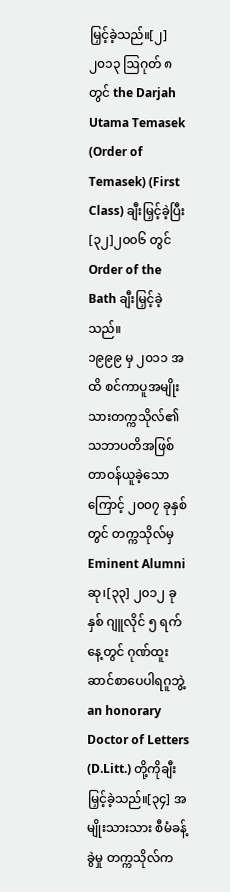မြှင့်ခဲ့သည်။[၂] ၂၀၁၃ ဩဂုတ် ၈ တွင် the Darjah Utama Temasek (Order of Temasek) (First Class) ချီးမြှင့်ခဲ့ပြီး[၃၂]၂၀၀၆ တွင် Order of the Bath ချီးမြှင့်ခဲ့သည်။
၁၉၉၉ မှ ၂၀၁၁ အထိ စင်ကာပူအမျိုးသားတက္ကသိုလ်၏ သဘာပတိအဖြစ် တာဝန်ယူခဲ့သောကြောင့် ၂၀၀၇ ခုနှစ်တွင် တက္ကသိုလ်မှ Eminent Alumni ဆု၊[၃၃] ၂၀၁၂ ခုနှစ် ဂျူလိုင် ၅ ရက်နေ့တွင် ဂုဏ်ထူးဆာင်စာပေပါရဂူဘွဲ့ an honorary Doctor of Letters (D.Litt.) တို့ကိုချီးမြှင့်ခဲ့သည်။[၃၄] အမျိုးသားသား စီမံခန့်ခွဲမှု တက္ကသိုလ်က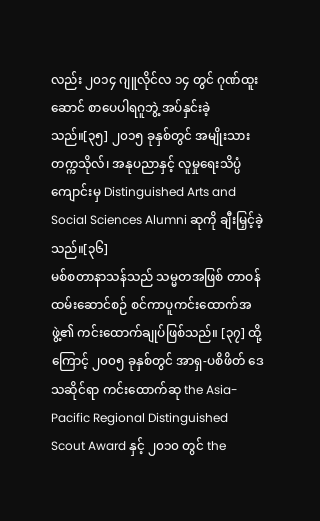လည်း ၂၀၁၄ ဂျူလိုင်လ ၁၄ တွင် ဂုဏ်ထူးဆောင် စာပေပါရဂူဘွဲ့ အပ်နှင်းခဲ့သည်။[၃၅] ၂၀၁၅ ခုနှစ်တွင် အမျိုးသား တက္ကသိုလ်၊ အနုပညာနှင့် လူမှုရေးသိပ္ပံကျောင်းမှ Distinguished Arts and Social Sciences Alumni ဆုကို ချီးမြှင့်ခဲ့သည်။[၃၆]
မစ်စတာနာသန်သည် သမ္မတအဖြစ် တာဝန်ထမ်းဆောင်စဉ် စင်ကာပူကင်းထောက်အဖွဲ့၏ ကင်းထောက်ချုပ်ဖြစ်သည်။ [၃၇] ထို့ကြောင့် ၂၀၀၅ ခုနှစ်တွင် အာရှ-ပစိဖိတ် ဒေသဆိုင်ရာ ကင်းထောက်ဆု the Asia-Pacific Regional Distinguished Scout Award နှင့် ၂၀၁၀ တွင် the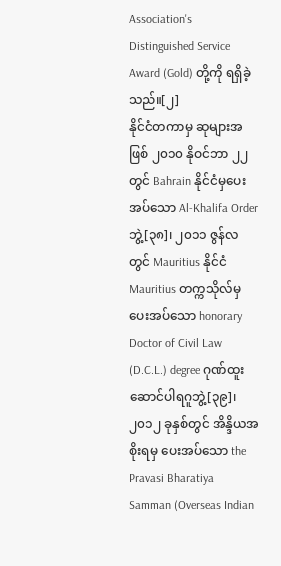Association's Distinguished Service Award (Gold) တို့ကို ရရှိခဲ့သည်။[၂]
နိုင်ငံတကာမှ ဆုများအဖြစ် ၂၀၁၀ နိုဝင်ဘာ ၂၂ တွင် Bahrain နိုင်ငံမှပေးအပ်သော Al-Khalifa Order ဘွဲ့[၃၈]၊ ၂၀၁၁ ဇွန်လတွင် Mauritius နိုင်ငံ Mauritius တက္ကသိုလ်မှ ပေးအပ်သော honorary Doctor of Civil Law (D.C.L.) degree ဂုဏ်ထူးဆောင်ပါရဂူဘွဲ့[၃၉]၊ ၂၀၁၂ ခုနှစ်တွင် အိန္ဒိယအစိုးရမှ ပေးအပ်သော the Pravasi Bharatiya Samman (Overseas Indian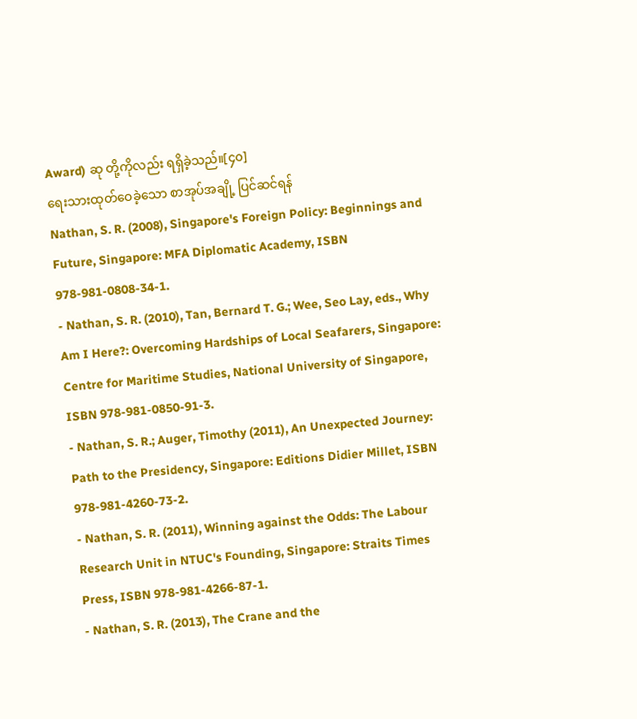Award) ဆု တို့ကိုလည်း ရရှိခဲ့သည်။[၄၀]
ရေးသားထုတ်ဝေခဲ့သော စာအုပ်အချို့ ပြင်ဆင်ရန်
Nathan, S. R. (2008), Singapore's Foreign Policy: Beginnings and Future, Singapore: MFA Diplomatic Academy, ISBN 978-981-0808-34-1.
- Nathan, S. R. (2010), Tan, Bernard T. G.; Wee, Seo Lay, eds., Why Am I Here?: Overcoming Hardships of Local Seafarers, Singapore: Centre for Maritime Studies, National University of Singapore, ISBN 978-981-0850-91-3.
- Nathan, S. R.; Auger, Timothy (2011), An Unexpected Journey: Path to the Presidency, Singapore: Editions Didier Millet, ISBN 978-981-4260-73-2.
- Nathan, S. R. (2011), Winning against the Odds: The Labour Research Unit in NTUC's Founding, Singapore: Straits Times Press, ISBN 978-981-4266-87-1.
- Nathan, S. R. (2013), The Crane and the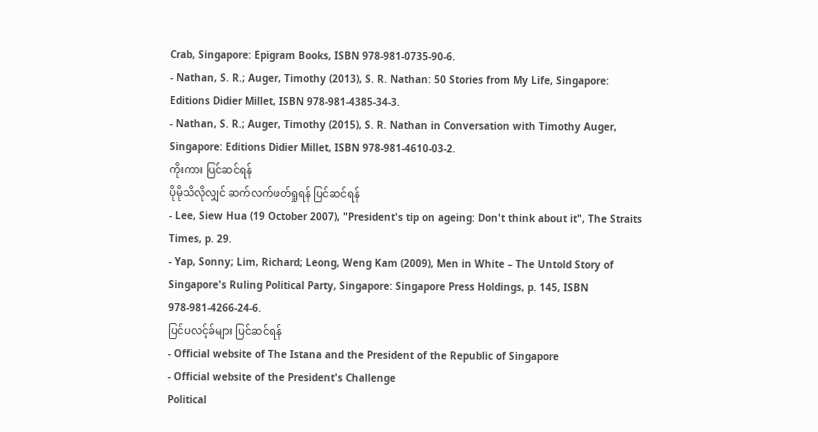Crab, Singapore: Epigram Books, ISBN 978-981-0735-90-6.
- Nathan, S. R.; Auger, Timothy (2013), S. R. Nathan: 50 Stories from My Life, Singapore: Editions Didier Millet, ISBN 978-981-4385-34-3.
- Nathan, S. R.; Auger, Timothy (2015), S. R. Nathan in Conversation with Timothy Auger, Singapore: Editions Didier Millet, ISBN 978-981-4610-03-2.
ကိုးကား ပြင်ဆင်ရန်
ပိုမိုသိလိုလျှင် ဆက်လက်ဖတ်ရှုရန် ပြင်ဆင်ရန်
- Lee, Siew Hua (19 October 2007), "President's tip on ageing: Don't think about it", The Straits Times, p. 29.
- Yap, Sonny; Lim, Richard; Leong, Weng Kam (2009), Men in White – The Untold Story of Singapore's Ruling Political Party, Singapore: Singapore Press Holdings, p. 145, ISBN 978-981-4266-24-6.
ပြင်ပလင့်ခ်များ ပြင်ဆင်ရန်
- Official website of The Istana and the President of the Republic of Singapore
- Official website of the President's Challenge
Political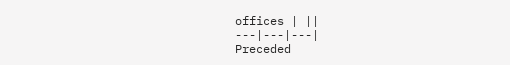offices | ||
---|---|---|
Preceded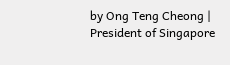by Ong Teng Cheong | President of Singapore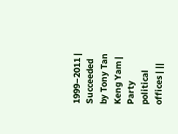1999–2011 | Succeeded by Tony Tan Keng Yam |
Party political offices | ||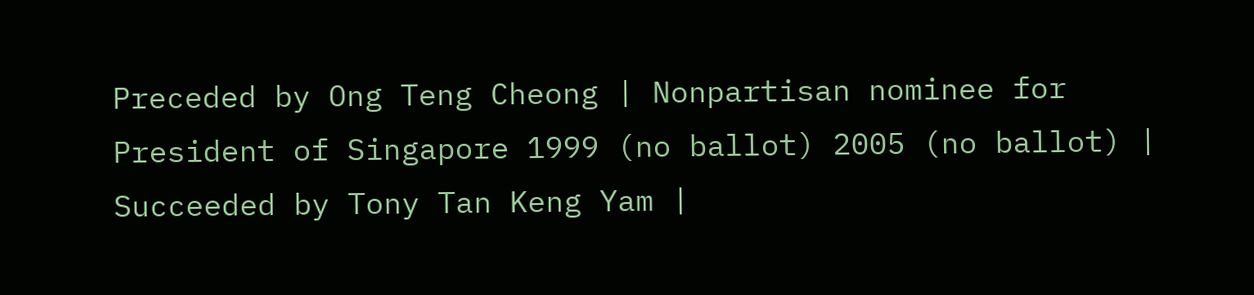Preceded by Ong Teng Cheong | Nonpartisan nominee for President of Singapore 1999 (no ballot) 2005 (no ballot) | Succeeded by Tony Tan Keng Yam |